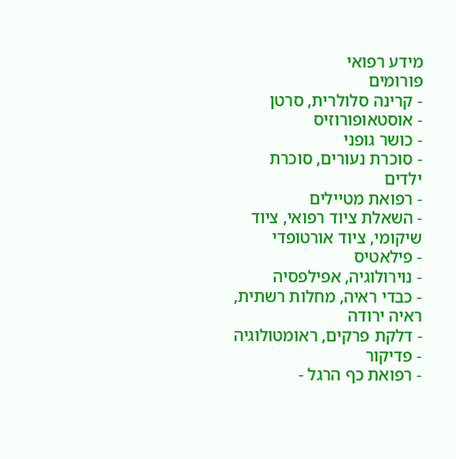מידע רפואי
פורומים
- קרינה סלולרית, סרטן
- אוסטאופורוזיס
- כושר גופני
- סוכרת נעורים, סוכרת ילדים
- רפואת מטיילים
- השאלת ציוד רפואי, ציוד שיקומי, ציוד אורטופדי
- פילאטיס
- נוירולוגיה, אפילפסיה
- כבדי ראיה, מחלות רשתית, ראיה ירודה
- דלקת פרקים, ראומטולוגיה
- פדיקור
- רפואת כף הרגל -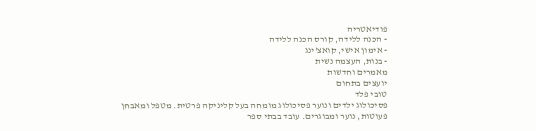פודיאטריה
- הכנה ללידה, קורס הכנה ללידה
- אימון אישי, קואצ'ינג
- בנות, העצמה נשית
מאמרים וחדשות
יועצים בתחום
טובי פלד
פסיכולוג ילדים ונוער פסיכולוג מומחה בעל קליניקה פרטית. מטפל ומאבחן פעוטות, נוער ומבוגרים. עובד בבתי ספר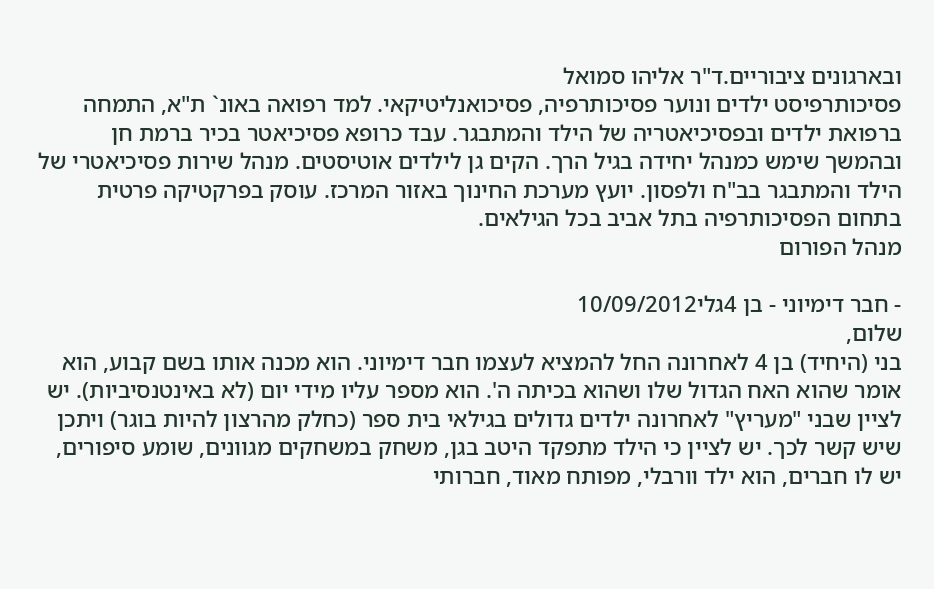ובארגונים ציבוריים.ד"ר אליהו סמואל
פסיכותרפיסט ילדים ונוער פסיכותרפיה, פסיכואנליטיקאי. למד רפואה באונ` ת"א, התמחה ברפואת ילדים ובפסיכיאטריה של הילד והמתבגר. עבד כרופא פסיכיאטר בכיר ברמת חן ובהמשך שימש כמנהל יחידה בגיל הרך. הקים גן לילדים אוטיסטים. מנהל שירות פסיכיאטרי של הילד והמתבגר בב"ח ולפסון. יועץ מערכת החינוך באזור המרכז. עוסק בפרקטיקה פרטית בתחום הפסיכותרפיה בתל אביב בכל הגילאים.
מנהל הפורום

- חבר דימיוני - בן 4גלי10/09/2012
שלום,
בני (היחיד) בן 4 לאחרונה החל להמציא לעצמו חבר דימיוני. הוא מכנה אותו בשם קבוע, הוא אומר שהוא האח הגדול שלו ושהוא בכיתה ה'. הוא מספר עליו מידי יום (לא באינטנסיביות). יש לציין שבני "מעריץ" לאחרונה ילדים גדולים בגילאי בית ספר (כחלק מהרצון להיות בוגר) ויתכן שיש קשר לכך. יש לציין כי הילד מתפקד היטב בגן, משחק במשחקים מגוונים, שומע סיפורים, יש לו חברים, הוא ילד וורבלי, מפותח מאוד, חברותי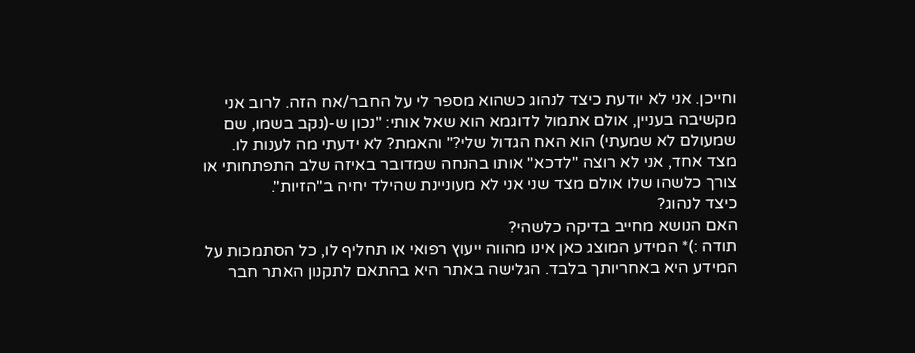וחייכן. אני לא יודעת כיצד לנהוג כשהוא מספר לי על החבר/אח הזה. לרוב אני מקשיבה בעניין, אולם אתמול לדוגמא הוא שאל אותי: "נכון ש-(נקב בשמו, שם שמעולם לא שמעתי) הוא האח הגדול שלי?" והאמת? לא ידעתי מה לענות לו. מצד אחד, אני לא רוצה "לדכא" אותו בהנחה שמדובר באיזה שלב התפתחותי או צורך כלשהו שלו אולם מצד שני אני לא מעוניינת שהילד יחיה ב"הזיות".
כיצד לנהוג?
האם הנושא מחייב בדיקה כלשהי?
תודה :)* המידע המוצג כאן אינו מהווה ייעוץ רפואי או תחליף לו, כל הסתמכות על המידע היא באחריותך בלבד. הגלישה באתר היא בהתאם לתקנון האתר חבר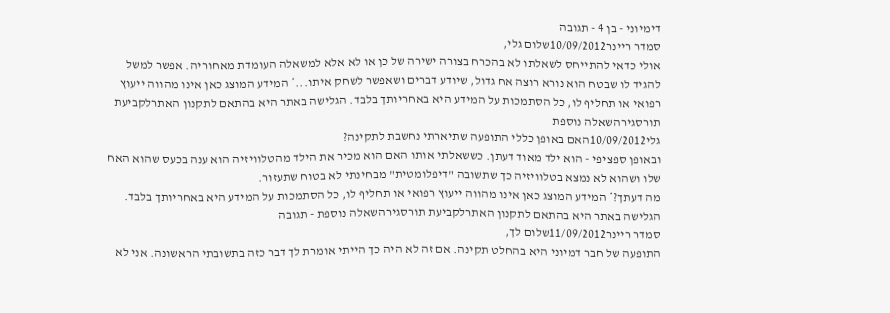דימיוני - בן 4 - תגובה
סמדר ריינר10/09/2012שלום גלי,
אולי כדאי להתייחס לשאלתו לא בהכרח בצורה ישירה של כן או לא אלא למשאלה העומדת מאחוריה. אפשר למשל להגיד לו שבטח הוא נורא רוצה אח גדול, שיודע דברים ושאפשר לשחק איתו...* המידע המוצג כאן אינו מהווה ייעוץ רפואי או תחליף לו, כל הסתמכות על המידע היא באחריותך בלבד. הגלישה באתר היא בהתאם לתקנון האתרלקביעת תורסגירהשאלה נוספת
גלי10/09/2012האם באופן כללי התופעה שתיארתי נחשבת לתקינה?
ובאופן ספציפי - הוא ילד מאוד דעתן. כששאלתי אותו האם הוא מכיר את הילד מהטלוויזיה הוא ענה בכעס שהוא האח שלו ושהוא לא נמצא בטלוויזיה כך שתשובה "דיפלומטית" מבחינתי לא בטוח שתעזור.
מה דעתך?* המידע המוצג כאן אינו מהווה ייעוץ רפואי או תחליף לו, כל הסתמכות על המידע היא באחריותך בלבד. הגלישה באתר היא בהתאם לתקנון האתרלקביעת תורסגירהשאלה נוספת - תגובה
סמדר ריינר11/09/2012שלום לך,
התופעה של חבר דמיוני היא בהחלט תקינה. אם זה לא היה כך הייתי אומרת לך דבר כזה בתשובתי הראשונה. אני לא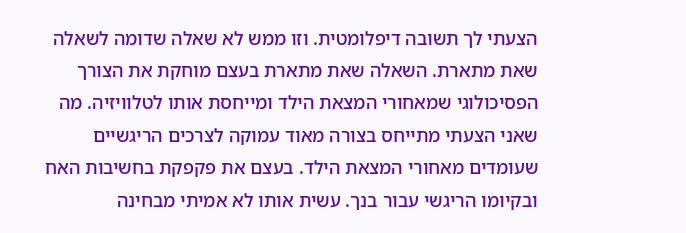הצעתי לך תשובה דיפלומטית. וזו ממש לא שאלה שדומה לשאלה שאת מתארת. השאלה שאת מתארת בעצם מוחקת את הצורך הפסיכולוגי שמאחורי המצאת הילד ומייחסת אותו לטלוויזיה. מה שאני הצעתי מתייחס בצורה מאוד עמוקה לצרכים הריגשיים שעומדים מאחורי המצאת הילד. בעצם את פקפקת בחשיבות האח ובקיומו הריגשי עבור בנך. עשית אותו לא אמיתי מבחינה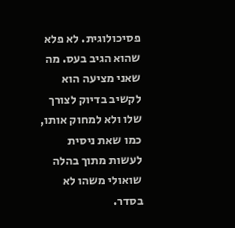פסיכולוגית. לא פלא שהוא הגיב בעס. מה שאני מציעה הוא לקשיב בדיוק לצורך שלו ולא למחוק אותו, כמו שאת ניסית לעשות מתוך בהלה שואולי משהו לא בסדר.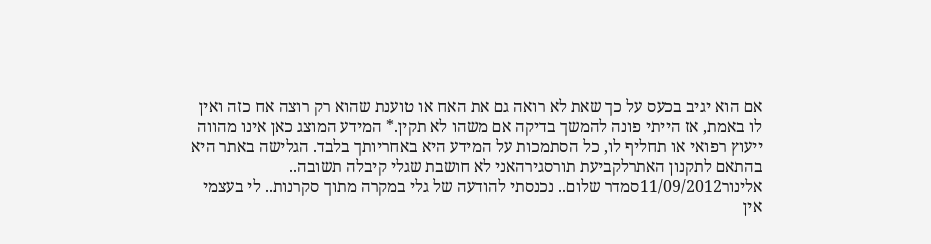אם הוא יגיב בכעס על כך שאת לא רואה גם את האח או טוענת שהוא רק רוצה אח כזה ואין לו באמת, אז הייתי פונה להמשך בדיקה אם משהו לא תקין.* המידע המוצג כאן אינו מהווה ייעוץ רפואי או תחליף לו, כל הסתמכות על המידע היא באחריותך בלבד. הגלישה באתר היא בהתאם לתקנון האתרלקביעת תורסגירהאני לא חושבת שגלי קיבלה תשובה..
אלינור11/09/2012סמדר שלום.. נכנסתי להודעה של גלי במקרה מתוך סקרנות.. לי בעצמי אין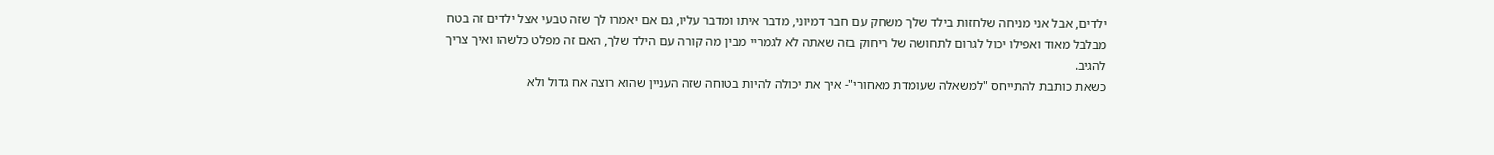ילדים, אבל אני מניחה שלחזות בילד שלך משחק עם חבר דמיוני, מדבר איתו ומדבר עליו, גם אם יאמרו לך שזה טבעי אצל ילדים זה בטח מבלבל מאוד ואפילו יכול לגרום לתחושה של ריחוק בזה שאתה לא לגמריי מבין מה קורה עם הילד שלך, האם זה מפלט כלשהו ואיך צריך להגיב.
כשאת כותבת להתייחס "למשאלה שעומדת מאחורי"- איך את יכולה להיות בטוחה שזה העניין שהוא רוצה אח גדול ולא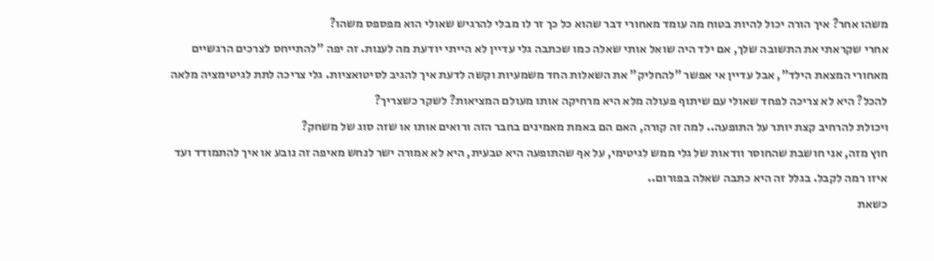משהו אחר? איך הורה יכול להיות בטוח מה עומד מאחורי דבר שהוא כל כך זר לו מבלי להרגיש שאולי הוא מפספס משהו?
אחרי שקראתי את התשובה שלך, אם ילד היה שואל אותי שאלה כמו שכתבה גלי עדיין לא הייתי יודעת מה לענות. זה יפה "להתייחס לצרכים הרגשיים מאחורי המצאת הילד", אבל עדיין אי אפשר "להחליק" את השאלות החד משמעיות וקשה לדעת איך להגיב לסיטואציות. גלי צריכה לתת לגיטימציה מלאה להכל? היא לא צריכה לפחד שאולי עם שיתוף פעולה מלא היא מרחיקה אותו מעולם המציאות? לשקר כשצריך?
ויכולת להרחיב קצת יותר על התופעה.. למה זה קורה, האם הם באמת מאמינים בחבר הזה ורואים אותו או שזה סוג של משחק?
חוץ מזה, אני חושבת שהחוסר וודאות של גלי ממש לגיטימי, על אף שהתופעה היא טבעית, היא לא אמורה ישר לנחש מאיפה זה נובע או איך להתמודד ועד איזו רמה לקבל. בגלל זה היא כתבה שאלה בפורום..
כשאת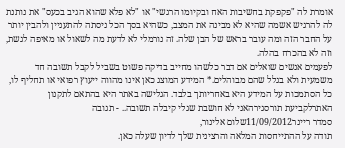אומרת לה "פקפקת בחשיבות האח ובקיומו הרגשי" או "לא פלא שהוא הגיב בכעס" את נותנת לה להרגיש אשמה שהיא לא מבינה את המצב, כשהיא בסך הכל ניסתה להתעניין ולהבין יותר על החבר הזה ומה עובר בראש של הבן שלה. זה נורמלי לא לדעת מה לשאול או מאיפה לגשת, וזה לא בהכרח בהלה.
לפעמים אנשים שואלים אם דבר כלשהו מחייב בדיקה פשוט בשביל לקבל תשובה חד משמעית ולא בגלל שהם מבוהלים.* המידע המוצג כאן אינו מהווה ייעוץ רפואי או תחליף לו, כל הסתמכות על המידע היא באחריותך בלבד. הגלישה באתר היא בהתאם לתקנון האתרלקביעת תורסגירהאני לא חושבת שגלי קיבלה תשובה.. - תגובה
סמדר ריינר11/09/2012שלום אלינור,
תודה על ההתייחסות המלאה והרצינית שלך לדיון שעלה כאן.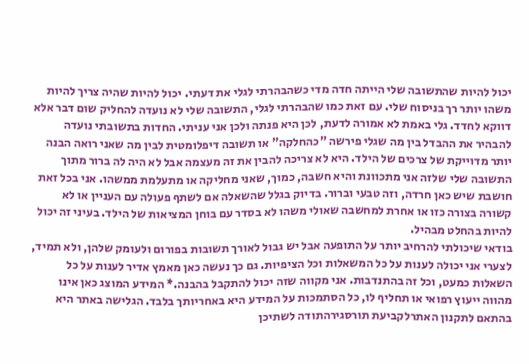יכול להיות שהתשובה שלי הייתה חדה מדי כשהבהרתי לגלי את דעתי. יכול להיות שהיה צריך להיות משהו יותר רך בניסוח שלי. עם זאת כמו שהבהרתי לגלי, התשובה שלי לא נועדה להחליק שום דבר אלא דווקא לחדד. גלי באמת לא אמורה לדעת, לכן היא פנתה ולכן אני עניתי. החדות בתשובתי נועדה להבהיר את ההבדל בין מה שגלי פירשה "כהחלקה" או תשובה דיפלומטית לבין מה שאני רואה הבנה יותר מדוייקת של צרכים של הילד. היא לא צריכה להבין את זה מעצמה אבל לא היה לה ברור מתוך התשובה שלי שלזה אני מתכוונת והיא חשבה, כמוך, שאני מחליקה או מתעלמת ממשהו. אני בכל זאת חושבת שיש כאן חרדה, וזה טבעי וברור. בדיוק בגלל שהשאלה אם לשתף פעולה עם העניין או לא קשורה בצורה כזו או אחרת למחשבה שאולי משהו לא בסדר עם בוחן המציאות של הילד. בעיני זה יכול להיות בהחלט מבהיל.
בודאי שיכולתי להרחיב יותר על התופעה אבל יש גבול לאורך תשובות בפורום ולעומק שלהן, ולא תמיד, לצערי אני יכולה לענות על כל המשאלות וכל הציפיות. גם כך נעשה כאן מאמץ אדיר לענות על כל השאלות כמעט, וכל זה בהתנדבות. אני מקווה שזה יכול להתקבל בהבנה.* המידע המוצג כאן אינו מהווה ייעוץ רפואי או תחליף לו, כל הסתמכות על המידע היא באחריותך בלבד. הגלישה באתר היא בהתאם לתקנון האתרלקביעת תורסגירהתודה לשתיכן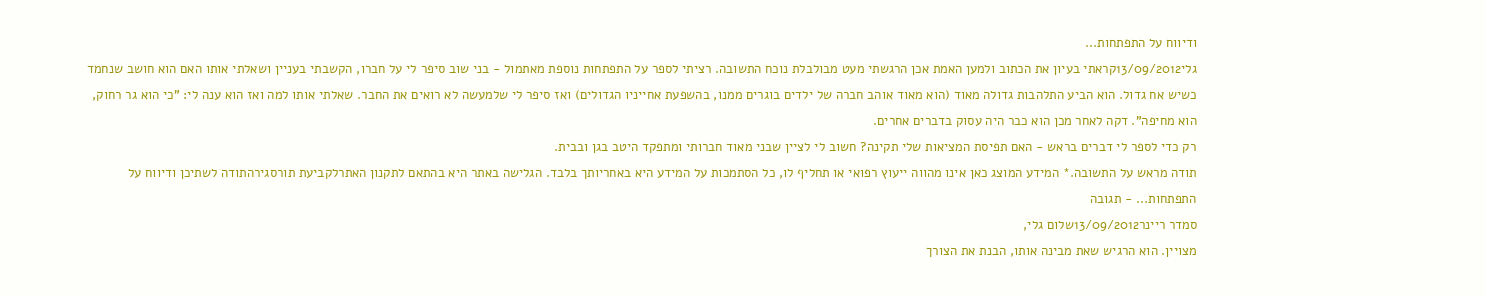ודיווח על התפתחות...
גלי13/09/2012קראתי בעיון את הכתוב ולמען האמת אכן הרגשתי מעט מבולבלת נוכח התשובה. רציתי לספר על התפתחות נוספת מאתמול - בני שוב סיפר לי על חברו, הקשבתי בעניין ושאלתי אותו האם הוא חושב שנחמד כשיש אח גדול. הוא הביע התלהבות גדולה מאוד (הוא מאוד אוהב חברה של ילדים בוגרים ממנו, בהשפעת אחייניו הגדולים) ואז סיפר לי שלמעשה לא רואים את החבר. שאלתי אותו למה ואז הוא ענה לי: "כי הוא גר רחוק, הוא מחיפה". דקה לאחר מכן הוא כבר היה עסוק בדברים אחרים.
רק כדי לספר לי דברים בראש - האם תפיסת המציאות שלי תקינה? חשוב לי לציין שבני מאוד חברותי ומתפקד היטב בגן ובבית.
תודה מראש על התשובה.* המידע המוצג כאן אינו מהווה ייעוץ רפואי או תחליף לו, כל הסתמכות על המידע היא באחריותך בלבד. הגלישה באתר היא בהתאם לתקנון האתרלקביעת תורסגירהתודה לשתיכן ודיווח על התפתחות... - תגובה
סמדר ריינר13/09/2012שלום גלי,
מצויין. הוא הרגיש שאת מבינה אותו, הבנת את הצורך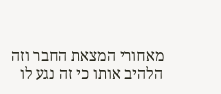מאחורי המצאת החבר וזה הלהיב אותו כי זה נגע לו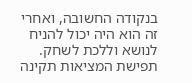בנקודה החשובה, ואחרי זה הוא היה יכול להניח לנושא וללכת לשחק. תפישת המציאות תקינה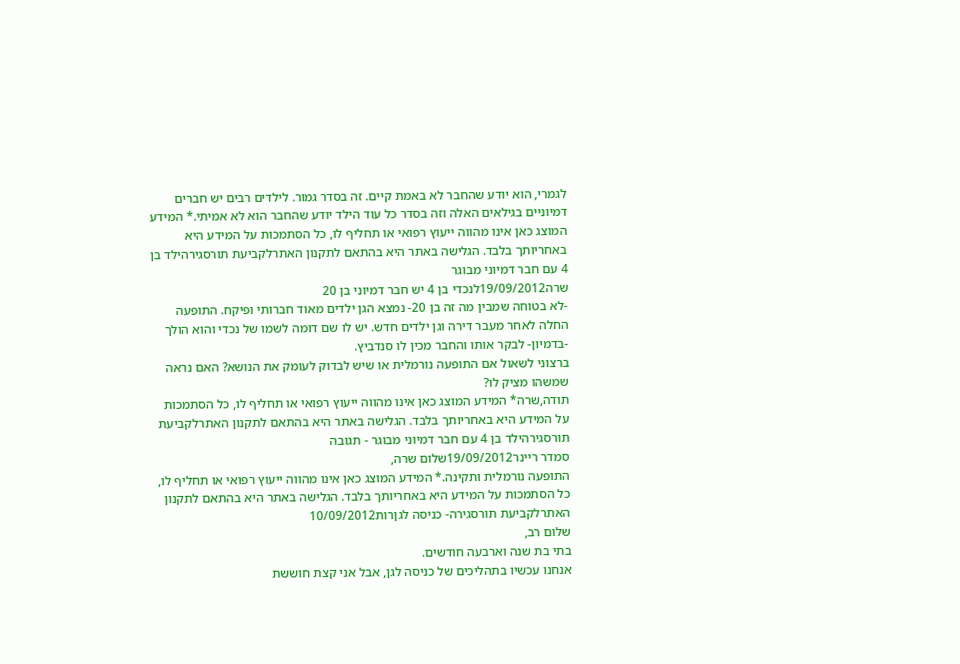לגמרי, הוא יודע שהחבר לא באמת קיים. זה בסדר גמור. לילדים רבים יש חברים דמיוניים בגילאים האלה וזה בסדר כל עוד הילד יודע שהחבר הוא לא אמיתי.* המידע המוצג כאן אינו מהווה ייעוץ רפואי או תחליף לו, כל הסתמכות על המידע היא באחריותך בלבד. הגלישה באתר היא בהתאם לתקנון האתרלקביעת תורסגירהילד בן 4 עם חבר דמיוני מבוגר
שרה19/09/2012לנכדי בן 4 יש חבר דמיוני בן 20
-לא בטוחה שמבין מה זה בן 20- נמצא הגן ילדים מאוד חברותי ופיקח. התופעה החלה לאחר מעבר דירה וגן ילדים חדש. יש לו שם דומה לשמו של נכדי והוא הולך -בדמיון- לבקר אותו והחבר מכין לו סנדביץ.
ברצוני לשאול אם התופעה נורמלית או שיש לבדוק לעומק את הנושא? האם נראה שמשהו מציק לו?
תודה,שרה* המידע המוצג כאן אינו מהווה ייעוץ רפואי או תחליף לו, כל הסתמכות על המידע היא באחריותך בלבד. הגלישה באתר היא בהתאם לתקנון האתרלקביעת תורסגירהילד בן 4 עם חבר דמיוני מבוגר - תגובה
סמדר ריינר19/09/2012שלום שרה,
התופעה נורמלית ותקינה.* המידע המוצג כאן אינו מהווה ייעוץ רפואי או תחליף לו, כל הסתמכות על המידע היא באחריותך בלבד. הגלישה באתר היא בהתאם לתקנון האתרלקביעת תורסגירה- כניסה לגןרות10/09/2012
שלום רב,
בתי בת שנה וארבעה חודשים.
אנחנו עכשיו בתהליכים של כניסה לגן, אבל אני קצת חוששת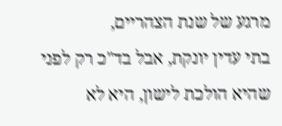מרגע של שנת הצהריים,
בתי עדין יונקת, אבל בד"כ רק לפני שהיא הולכת לישון, היא לא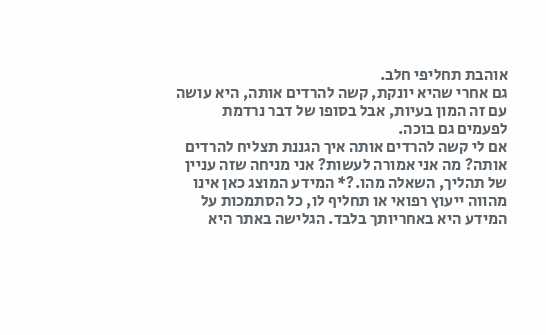אוהבת תחליפי חלב.
גם אחרי שהיא יונקת, קשה להרדים אותה, היא עושה עם זה המון בעיות, אבל בסופו של דבר נרדמת לפעמים גם בוכה.
אם לי קשה להרדים אותה איך הגננת תצליח להרדים אותה? מה אני אמורה לעשות? אני מניחה שזה עניין של תהליך, השאלה מהו.?* המידע המוצג כאן אינו מהווה ייעוץ רפואי או תחליף לו, כל הסתמכות על המידע היא באחריותך בלבד. הגלישה באתר היא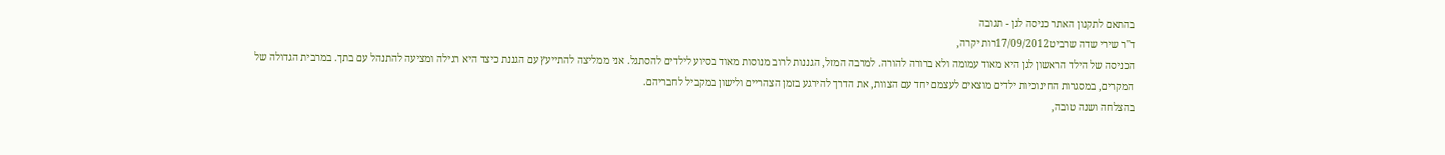בהתאם לתקנון האתר כניסה לגן - תגובה
ד''ר שירי שדה שרביט17/09/2012רות יקרה,
הכניסה של הילד הראשון לגן היא מאוד עמומה ולא ברורה להורה. למרבה המזל, הגננות לרוב מנוסות מאוד בסיוע לילדים להסתגל. אני ממליצה להתייעץ עם הגננת כיצד היא רגילה ומציעה להתנהל עם בתך. במרבית הגדולה של המקרים, במסגרות החינוכיות ילדים מוצאים לעצמם יחד עם הצוות, את הדרך להירגע בזמן הצהריים ולישון במקביל לחבריהם.
בהצלחה ושנה טובה,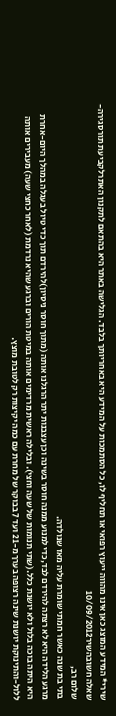שירי* המידע המוצג כאן אינו מהווה ייעוץ רפואי או תחליף לו, כל הסתמכות על המידע היא באחריותך בלבד. הגלישה באתר היא בהתאם לתקנון האתרלקביעת תורסגירה- שאלה חשובהשיר10/09/2012
שלום רב,
בתי בת שנה כאשר חמתי שומרת עליה מאז שנולדה.
מרגע הלידה היא לא רצתה להירדם לבד,כדי למנוע ממנה חוסר בשינה וכן עצבנות יתר הרגלנו אותה (מתוך חוסר ניסיון)להירדם תוך כדי טיול בעגלה במהלך היום-אחרת היא היתה בוכה בלול ולא יושנת כלל.(שתי תנומות של שעה וחצי). ובלילה ראשית מרדימים אותה במיטת הורים וברגע שהיא נרדמת (לאחר כחצי שעה) מעבירים אותה ללול-והתינוקת יושנת שינה רצופה בערך מ-21 ועד 7 בבוקר של מחרת עם כמה יקיצות רק לטובת מוצץ.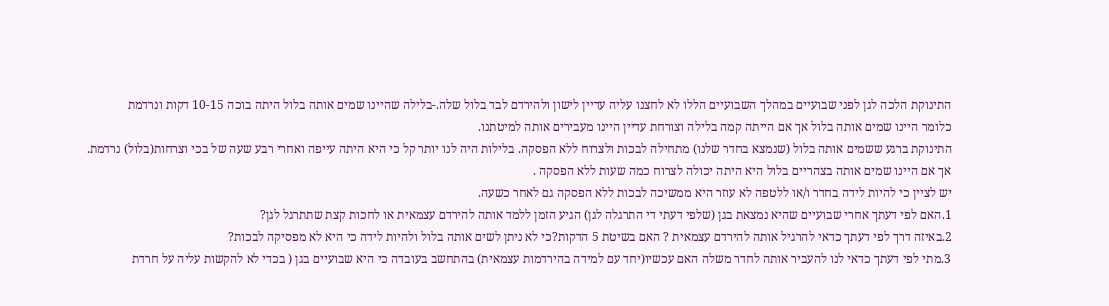התינוקת הלכה לגן לפני שבועיים במהלך השבועיים הללו לא לחצנו עליה עדיין לישון ולהירדם לבד בלול שלה.-בלילה שהיינו שמים אותה בלול היתה בוכה 10-15 דקות ונרדמת
כלומר היינו שמים אותה בלול אך אם הייתה קמה בלילה וצורחת עדיין היינו מעבירים אותה למיטתנו.
התינוקת ברגע ששמים אותה בלול (שנמצא בחדר שלנו) מתחילה לבכות ולצרוח ללא הפסקה. בלילות היה לנו יותר קל כי היא היתה עייפה ואחרי רבע שעה של בכי וצרחות(בלול) נרדמת.
אך אם היינו שמים אותה בצהריים בלול היא היתה יכולה לצרוח כמה שעות ללא הפסקה .
יש לציין כי להיות לידה בחדר ו/או ללטפה לא עוזר היא ממשיכה לבכות ללא הפסקה גם לאחר כשעה.
1.האם לפי דעתך אחרי שבועיים שהיא נמצאת בגן (שלפי דעתי די התרגלה לגן) הגיע הזמן ללמד אותה להירדם עצמאית או לחכות קצת שתתרגל לגן?
2.באיזה דרך לפי דעתך כדאי להרגיל אותה להירדם עצמאית ? האם בשיטת 5 הדקות?כי לא ניתן לשים אותה בלול ולהיות לידה כי היא לא מפסיקה לבכות?
3.מתי לפי דעתך כדאי לנו להעביר אותה לחדר משלה האם עכשיו(יחד עם למידה בהירדמות עצמאית) בהתחשב בעובדה כי היא שבועיים בגן ( בכדי לא להקשות עליה על חרדת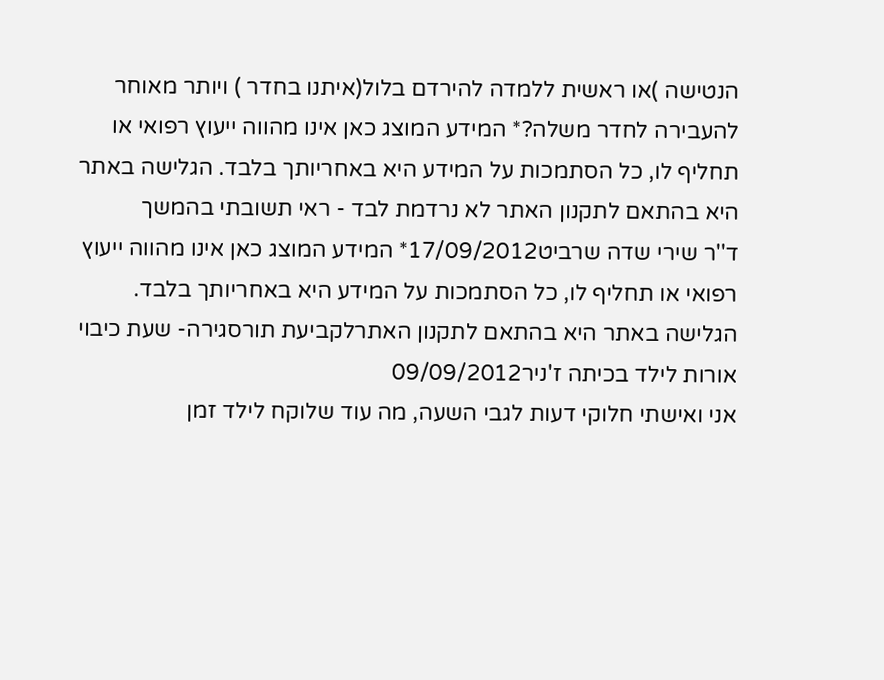הנטישה )או ראשית ללמדה להירדם בלול(איתנו בחדר ) ויותר מאוחר להעבירה לחדר משלה?* המידע המוצג כאן אינו מהווה ייעוץ רפואי או תחליף לו, כל הסתמכות על המידע היא באחריותך בלבד. הגלישה באתר היא בהתאם לתקנון האתר לא נרדמת לבד - ראי תשובתי בהמשך
ד''ר שירי שדה שרביט17/09/2012* המידע המוצג כאן אינו מהווה ייעוץ רפואי או תחליף לו, כל הסתמכות על המידע היא באחריותך בלבד. הגלישה באתר היא בהתאם לתקנון האתרלקביעת תורסגירה- שעת כיבוי אורות לילד בכיתה ז'ניר09/09/2012
אני ואישתי חלוקי דעות לגבי השעה, מה עוד שלוקח לילד זמן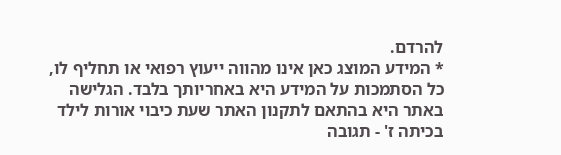להרדם.
* המידע המוצג כאן אינו מהווה ייעוץ רפואי או תחליף לו, כל הסתמכות על המידע היא באחריותך בלבד. הגלישה באתר היא בהתאם לתקנון האתר שעת כיבוי אורות לילד בכיתה ז' - תגובה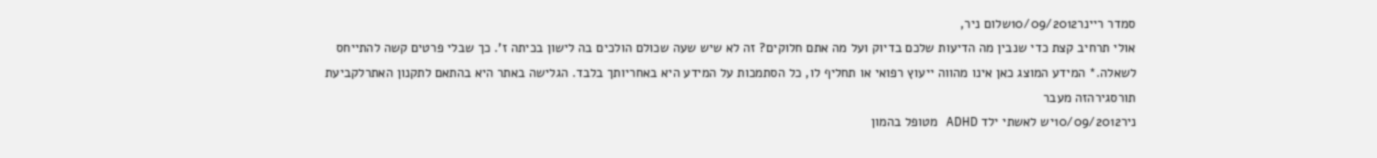סמדר ריינר10/09/2012שלום ניר,
אולי תרחיב קצת כדי שנבין מה הדיעות שלכם בדיוק ועל מה אתם חלוקים? זה לא שיש שעה שכולם הולכים בה לישון בכיתה ז'. כך שבלי פרטים קשה להתייחס לשאלה.* המידע המוצג כאן אינו מהווה ייעוץ רפואי או תחליף לו, כל הסתמכות על המידע היא באחריותך בלבד. הגלישה באתר היא בהתאם לתקנון האתרלקביעת תורסגירהזה מעבר
ניר10/09/2012יש לאשתי ילד ADHD מטופל בהמון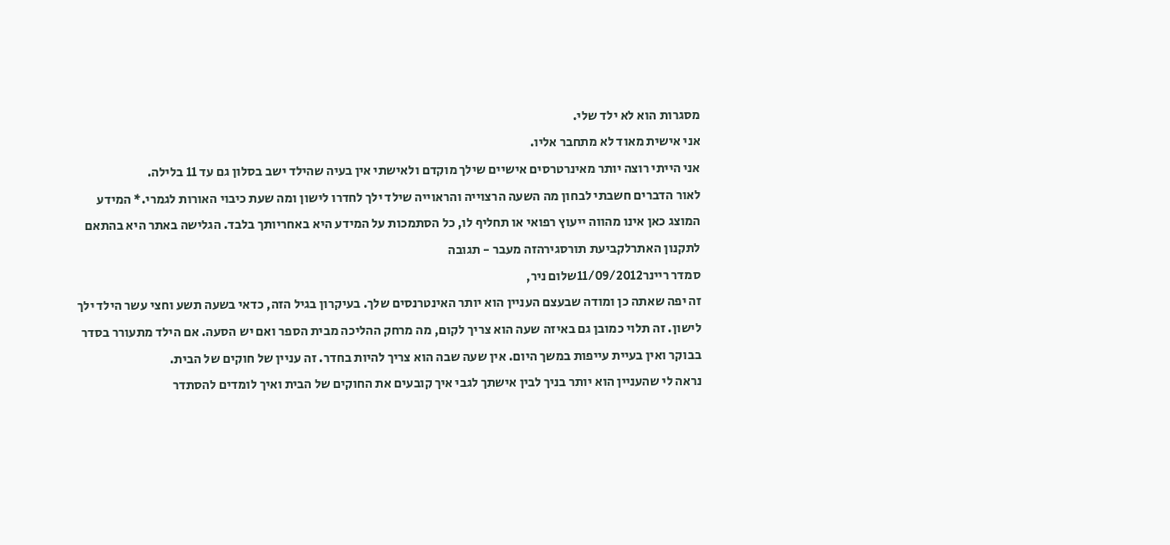מסגרות הוא לא ילד שלי.
אני אישית מאוד לא מתחבר אליו.
אני הייתי רוצה יותר מאינרטרסים אישיים שילך מוקדם ולאישתי אין בעיה שהילד ישב בסלון גם עד 11 בלילה.
לאור הדברים חשבתי לבחון מה השעה הרצוייה והראוייה שילד ילך לחדרו לישון ומה שעת כיבוי האורות לגמרי.* המידע המוצג כאן אינו מהווה ייעוץ רפואי או תחליף לו, כל הסתמכות על המידע היא באחריותך בלבד. הגלישה באתר היא בהתאם לתקנון האתרלקביעת תורסגירהזה מעבר - תגובה
סמדר ריינר11/09/2012שלום ניר,
זה יפה שאתה כן ומודה שבעצם העניין הוא יותר האינטרנסים שלך. בעיקרון בגיל הזה, כדאי בשעה תשע וחצי עשר הילד ילך לישון. זה תלוי כמובן גם באיזה שעה הוא צריך לקום, מה מרחק ההליכה מבית הספר ואם יש הסעה. אם הילד מתעורר בסדר בבוקר ואין בעיית עייפות במשך היום. אין שעה שבה הוא צריך להיות בחדר. זה עניין של חוקים של הבית.
נראה לי שהעניין הוא יותר בניך לבין אישתך לגבי איך קובעים את החוקים של הבית ואיך לומדים להסתדר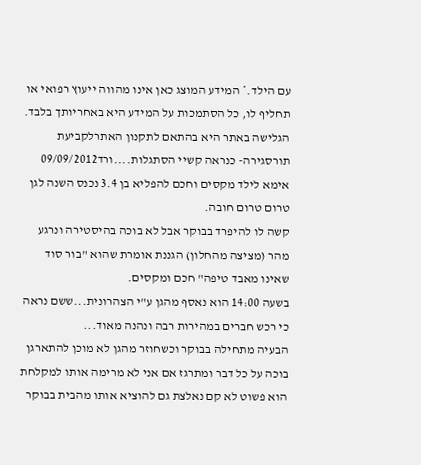עם הילד.* המידע המוצג כאן אינו מהווה ייעוץ רפואי או תחליף לו, כל הסתמכות על המידע היא באחריותך בלבד. הגלישה באתר היא בהתאם לתקנון האתרלקביעת תורסגירה- כנראה קשיי הסתגלות....ורד09/09/2012
אימא לילד מקסים וחכם להפליא בן 3.4 נכנס השנה לגן טרום טרום חובה.
קשה לו להיפרד בבוקר אבל לא בוכה בהיסטירה ונרגע מהר (מציצה מהחלון) הגננת אומרת שהוא "בור סוד שאינו מאבד טיפה" חכם ומקסים.
בשעה 14:00 הוא נאסף מהגן ע"י הצהרונית...ששם נראה כי רכש חברים במהירות רבה ונהנה מאוד...
הבעיה מתחילה בבוקר וכשחוזר מהגן לא מוכן להתארגן בוכה על כל דבר ומתרגז אם אני לא מרימה אותו למקלחת הוא פשוט לא קם נאלצת גם להוציא אותו מהבית בבוקר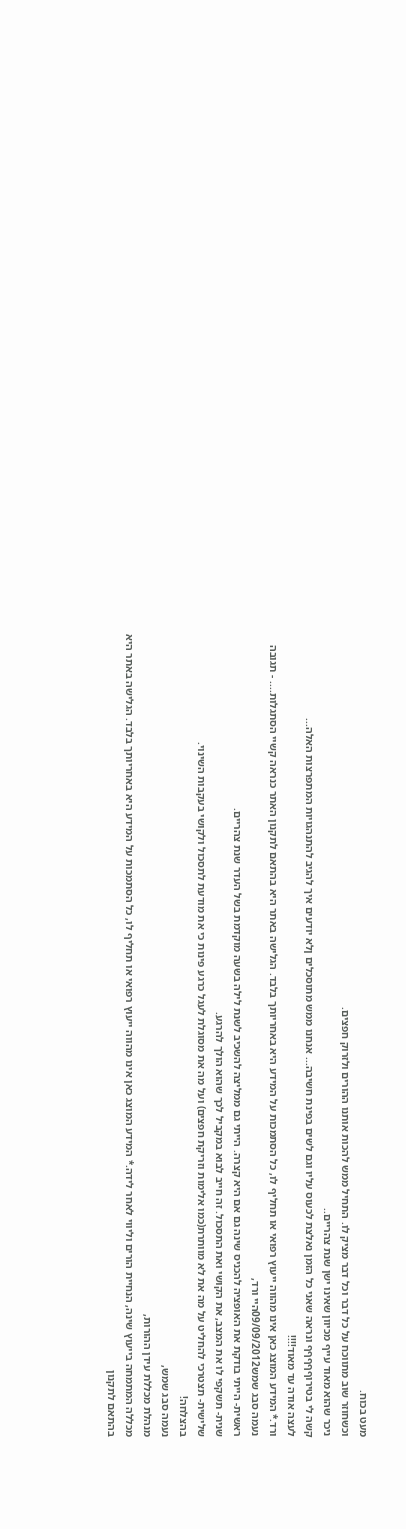מעט בכוח.
וכשחוזר שוב מתווכח על כל דבר וכל דבר מציק לו. התחיל ממש להכות אותנו ההורים ולזרוק חפצים.
ניכר שהוא מאוד עייף מכיוון שאינו ישן שנת צהריים..
קשה לי בטירוףףףףף ונראה שאני כל הזמן נאלצת לכעוס עליו וגם לשים בפינת חשיבה... אנחנו ממש מתוסכלים ןלא יודעים איך להגיב להתנהגויות המתפרצות האלה...
לעצה אודה עד מאוד!!!!
ורד.* המידע המוצג כאן אינו מהווה ייעוץ רפואי או תחליף לו, כל הסתמכות על המידע היא באחריותך בלבד. הגלישה באתר היא בהתאם לתקנון האתר כנראה קשיי הסתגלות.... - תגובה
נעמה סבג שמש09/09/2012היי ורד,
ראשית- הייתי בודקת את האופציה להכניס שינה גם אם היא קצרה. הייתי גם ממליצה להשכיב לשנת לילה בשעה מוקדמת בשל העדר שנת צהריים.
שנית- תשקפי לו את המצב, את הקושי ואת התסכול. זה חייב לבוא במקביל לכך שהוא הולך להרגע.
שלישית- תצטרכי להחליט על מה את לא מוותרת(כמו אלימות וזריקת חפצים) ועל מה את מסוגלת לעגל כרגע פינות כי את מודעת לתסכול ולקושי בעקבות השינוי.
בהצלחה!
נעמה סבג שמש,
מנהלת מכללת עידן ההורות,
מכללה המתמחה בייעוץ שינה, הנחיית הורים וליווי לאחר לידה.* המידע המוצג כאן אינו מהווה ייעוץ רפואי או תחליף לו, כל הסתמכות על המידע היא באחריותך בלבד. הגלישה באתר היא בהתאם לתקנון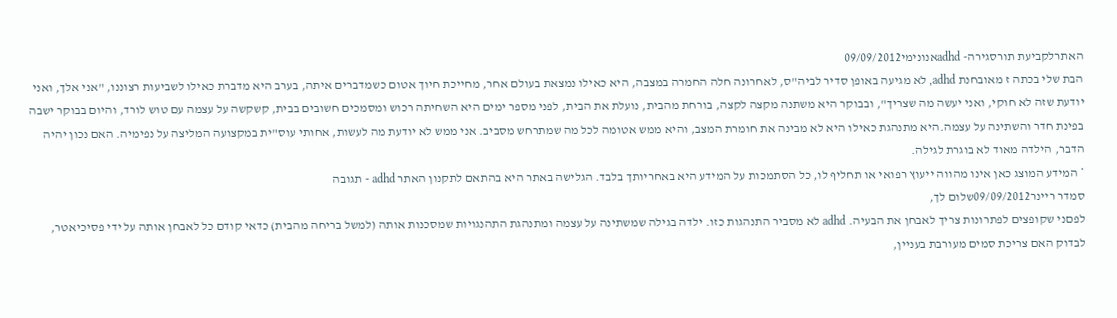האתרלקביעת תורסגירה- adhdאנונימי09/09/2012
הבת שלי בכתה ז מאובחנת adhd, לא מגיעה באופן סדיר לביה"ס, לאחרונה חלה החמרה במצבה, היא כאילו נמצאת בעולם אחר, מחייכת חיוך אטום כשמדברים איתה, בערב היא מדברת כאילו לשביעות רצוננו, "אני אלך, ואני יודעת שזה לא חוקי, ואני יעשה מה שצריך", ובבוקר היא משתנה מקצה לקצה, בורחת מהבית, נועלת את הבית, לפני מספר ימים היא השחיתה רכוש ומסמכים חשובים בבית, קשקשה על עצמה עם טוש לורד, והיום בבוקר ישבה בפינת חדר והשתינה על עצמה.היא מתנהגת כאילו היא לא מבינה את חומרת המצב, והיא ממש אטומה לכל מה שמתרחש מסביב. אני ממש לא יודעת מה לעשות, אחותי עוס"ית במקצועה המליצה על נפימיה. האם נכון יהיה הדבר, הילדה מאוד לא בוגרת לגילה.
* המידע המוצג כאן אינו מהווה ייעוץ רפואי או תחליף לו, כל הסתמכות על המידע היא באחריותך בלבד. הגלישה באתר היא בהתאם לתקנון האתר adhd - תגובה
סמדר ריינר09/09/2012שלום לך,
לפםני שקופצים לפתרונות צריך לאבחן את הבעיה. adhd לא מסביר התנהגות כזו. ילדה בגילה שמשתינה על עצמה ומתנהגת התהנגויות שמסכנות אותה (למשל בריחה מהבית) כדאי קודם כל לאבחן אותה על ידי פסיכיאטר, לבדוק האם צריכת סמים מעורבת בעניין,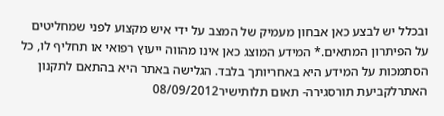ובכלל יש לבצע כאן אבחון מעמיק של המצב על ידי איש מקצוע לפני שמחליטים על הפיתרון המתאים.* המידע המוצג כאן אינו מהווה ייעוץ רפואי או תחליף לו, כל הסתמכות על המידע היא באחריותך בלבד. הגלישה באתר היא בהתאם לתקנון האתרלקביעת תורסגירה- תאום תלותישיר08/09/2012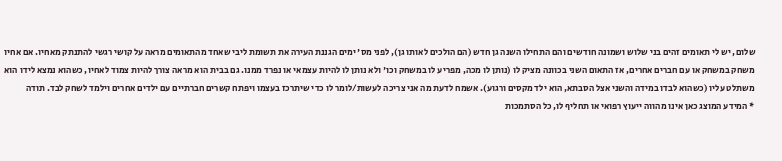שלום, יש לי תאומים זהים בני שלוש ושמונה חודשים והם התחילו השנה גן חדש (הם הולכים לאותו גן), לפני מס' ימים הגננת העירה את תשומת ליבי שאחד מהתאומים מראה על קושי רגשי להתנתק מאחיו. אם אחיו משחק במשחק או עם חברים אחרים, אז התאום השני בכוונה מציק לו (נותן לו מכה, מפריע לו במשחק וכו' ולא נותן לו להיות עצמאי או נפרד ממנו. גם בבית הוא מראה צורך להיות צמוד לאחיו, כשהוא נמצא לידו הוא משתלט עליו (כשהוא לבדו במידה והשני אצל הסבתא, הוא ילד מקסים ורגוע). אשמח לדעת מה אני צריכה לעשות/לומר לו כדי שיתרכז בעצמו ויפתח קשרים חברתיים עם ילדים אחרים וילמד לשחק לבד. תודה
* המידע המוצג כאן אינו מהווה ייעוץ רפואי או תחליף לו, כל הסתמכות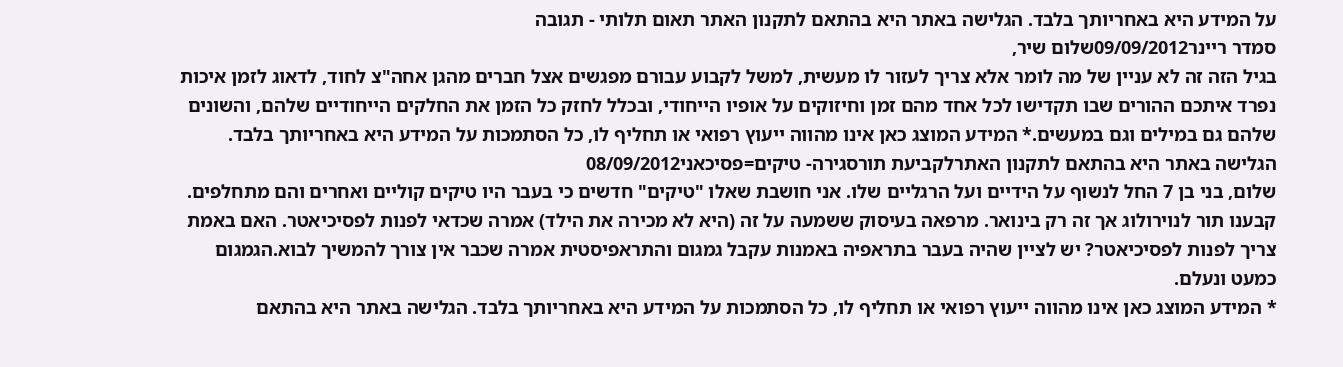על המידע היא באחריותך בלבד. הגלישה באתר היא בהתאם לתקנון האתר תאום תלותי - תגובה
סמדר ריינר09/09/2012שלום שיר,
בגיל הזה זה לא עניין של מה לומר אלא צריך לעזור לו מעשית, למשל לקבוע עבורם מפגשים אצל חברים מהגן אחה"צ לחוד, לדאוג לזמן איכות נפרד איתכם ההורים שבו תקדישו לכל אחד מהם זמן וחיזוקים על אופיו הייחודי, ובכלל לחזק כל הזמן את החלקים הייחודיים שלהם, והשונים שלהם גם במילים וגם במעשים.* המידע המוצג כאן אינו מהווה ייעוץ רפואי או תחליף לו, כל הסתמכות על המידע היא באחריותך בלבד. הגלישה באתר היא בהתאם לתקנון האתרלקביעת תורסגירה- טיקים=פסיכאני08/09/2012
שלום, בני בן 7 החל לנשוף על הידיים ועל הרגליים שלו. אני חושבת שאלו "טיקים" חדשים כי בעבר היו טיקים קוליים ואחרים והם מתחלפים. קבענו תור לנוירולוג אך זה רק בינואר. מרפאה בעיסוק ששמעה על זה (היא לא מכירה את הילד) אמרה שכדאי לפנות לפסיכיאטר. האם באמת צריך לפנות לפסיכיאטר? יש לציין שהיה בעבר בתראפיה באמנות עקבל גמגום והתראפיסטית אמרה שכבר אין צורך להמשיך לבוא.הגמגום כמעט ונעלם.
* המידע המוצג כאן אינו מהווה ייעוץ רפואי או תחליף לו, כל הסתמכות על המידע היא באחריותך בלבד. הגלישה באתר היא בהתאם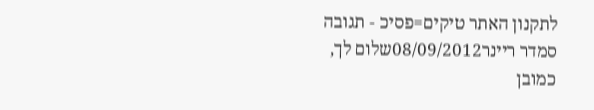לתקנון האתר טיקים=פסיכ - תגובה
סמדר ריינר08/09/2012שלום לך,
כמובן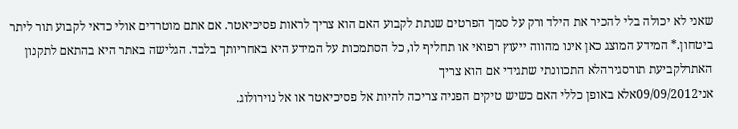שאני לא יכולה בלי להכיר את הילד ורק על סמך הפרטים שנתת לקבוע האם הוא צריך לראות פסיכיאטר. אם אתם מוטרדים אולי כדאי לקבוע תור ליתר ביטחון.* המידע המוצג כאן אינו מהווה ייעוץ רפואי או תחליף לו, כל הסתמכות על המידע היא באחריותך בלבד. הגלישה באתר היא בהתאם לתקנון האתרלקביעת תורסגירהלא התכוונתי שתגידי אם הוא צריך
אני09/09/2012אלא באופן כללי האם כשיש טיקים הפניה צריכה להיות אל פסיכיאטר או אל נוירולוג.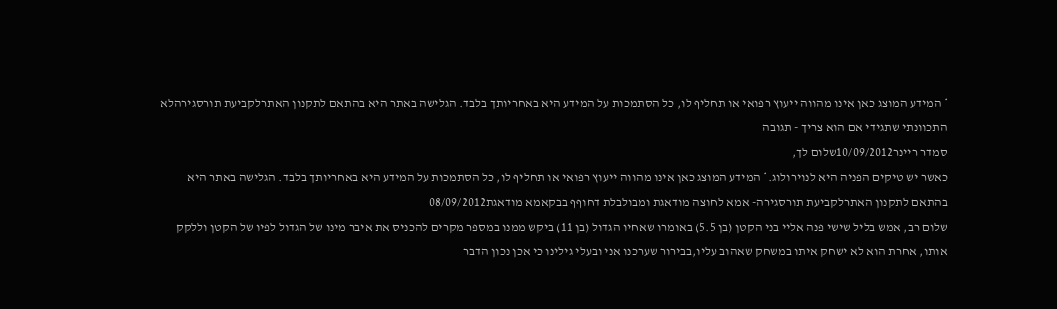* המידע המוצג כאן אינו מהווה ייעוץ רפואי או תחליף לו, כל הסתמכות על המידע היא באחריותך בלבד. הגלישה באתר היא בהתאם לתקנון האתרלקביעת תורסגירהלא התכוונתי שתגידי אם הוא צריך - תגובה
סמדר ריינר10/09/2012שלום לך,
כאשר יש טיקים הפניה היא לנוירולוג.* המידע המוצג כאן אינו מהווה ייעוץ רפואי או תחליף לו, כל הסתמכות על המידע היא באחריותך בלבד. הגלישה באתר היא בהתאם לתקנון האתרלקביעת תורסגירה- אמא לחוצה מודאגת ומבולבלת דחוףף בבקאמא מודאגת08/09/2012
שלום רב, אמש בליל שישי פנה אליי בני הקטן (בן 5.5) באומרו שאחיו הגדול (בן 11) ביקש ממנו במספר מקרים להכניס את איבר מינו של הגדול לפיו של הקטן וללקק אותו, אחרת הוא לא ישחק איתו במשחק שאהוב עליו,בבירור שערכנו אני ובעלי גילינו כי אכן נכון הדבר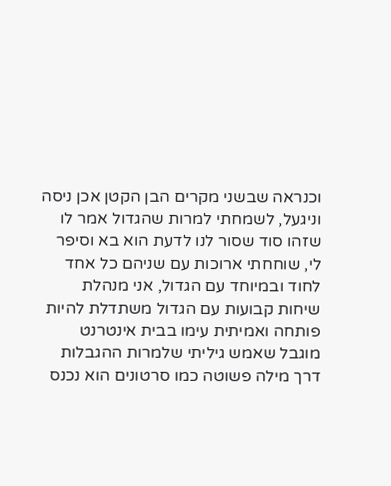וכנראה שבשני מקרים הבן הקטן אכן ניסה וניגעל, לשמחתי למרות שהגדול אמר לו שזהו סוד שסור לנו לדעת הוא בא וסיפר לי, שוחחתי ארוכות עם שניהם כל אחד לחוד ובמיוחד עם הגדול, אני מנהלת שיחות קבועות עם הגדול משתדלת להיות פותחה ואמיתית עימו בבית אינטרנט מוגבל שאמש גיליתי שלמרות ההגבלות דרך מילה פשוטה כמו סרטונים הוא נכנס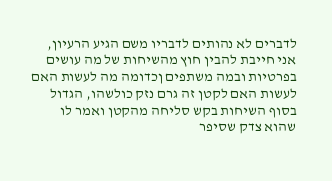לדברים לא נהותים לדבריו משם הגיע הרעיון, אני חייבת להבין חוץ מהשיחות של מה עושים בפרטיות ובמה משתפים ןכדומה מה לעשות האם לעשות האם לקטן זה גרם נזק כולשהו, הגדול בסוף השיחות בקש סליחה מהקטן ואמר לו שהוא צדק שסיפר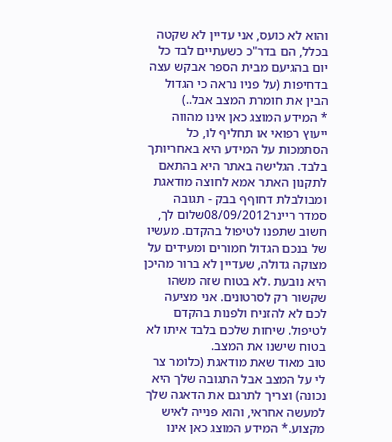והוא לא כועס, אני עדיין לא שקטה בכלל, הם בדר"כ כשעתיים לבד כל יום בהגיעם מבית הספר אבקש עצה בדחיפות (על פניו נראה כי הגדול הבין את חומרת המצב אבל..)
* המידע המוצג כאן אינו מהווה ייעוץ רפואי או תחליף לו, כל הסתמכות על המידע היא באחריותך בלבד. הגלישה באתר היא בהתאם לתקנון האתר אמא לחוצה מודאגת ומבולבלת דחוףף בבק - תגובה
סמדר ריינר08/09/2012שלום לך,
חשוב שתפנו לטיפול בהקדם. מעשיו של בנכם הגדול חמורים ומעידים על מצוקה גדולה, שעדיין לא ברור מהיכן היא נובעת .לא בטוח שזה משהו שקשור רק לסרטונים. אני מציעה לכם לא להזניח ולפנות בהקדם לטיפול. שיחות שלכם בלבד איתו לא בטוח שישנו את המצב.
טוב מאוד שאת מודאגת (כלומר צר לי על המצב אבל התגובה שלך היא נכונה) וצריך לתרגם את הדאגה שלך למעשה אחראי, והוא פנייה לאיש מקצוע.* המידע המוצג כאן אינו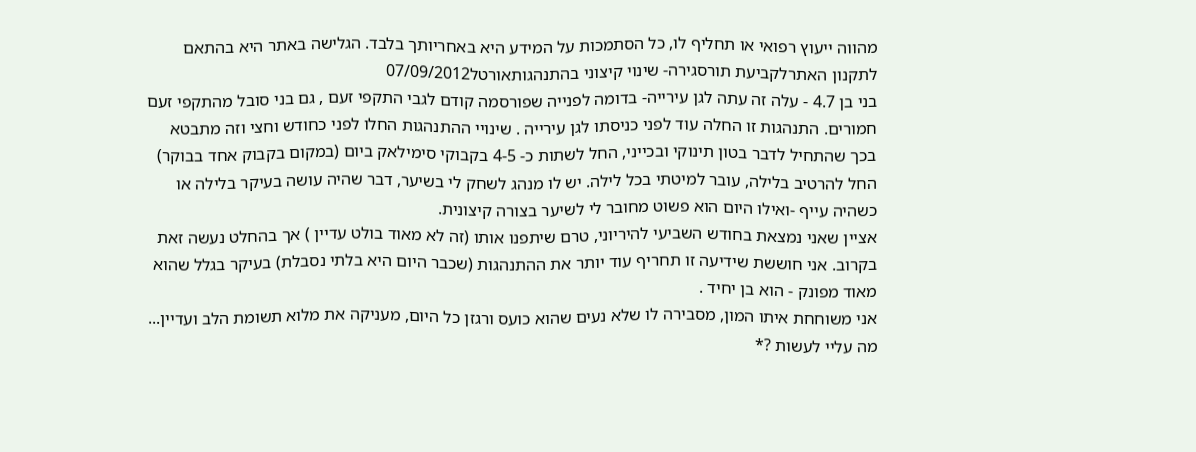מהווה ייעוץ רפואי או תחליף לו, כל הסתמכות על המידע היא באחריותך בלבד. הגלישה באתר היא בהתאם לתקנון האתרלקביעת תורסגירה- שינוי קיצוני בהתנהגותאורטל07/09/2012
בני בן 4.7 - עלה זה עתה לגן עירייה- בדומה לפנייה שפורסמה קודם לגבי התקפי זעם , גם בני סובל מהתקפי זעם חמורים. התנהגות זו החלה עוד לפני כניסתו לגן עירייה . שינויי ההתנהגות החלו לפני כחודש וחצי וזה מתבטא בכך שהתחיל לדבר בטון תינוקי ובכייני, החל לשתות כ- 4-5 בקבוקי סימילאק ביום (במקום בקבוק אחד בבוקר) החל להרטיב בלילה, עובר למיטתי בכל לילה. יש לו מנהג לשחק לי בשיער, דבר שהיה עושה בעיקר בלילה או כשהיה עייף -ואילו היום הוא פשוט מחובר לי לשיער בצורה קיצונית.
אציין שאני נמצאת בחודש השביעי להיריוני, טרם שיתפנו אותו (זה לא מאוד בולט עדיין ) אך בהחלט נעשה זאת בקרוב. אני חוששת שידיעה זו תחריף עוד יותר את ההתנהגות (שכבר היום היא בלתי נסבלת) בעיקר בגלל שהוא מאוד מפונק - הוא בן יחיד .
אני משוחחת איתו המון, מסבירה לו שלא נעים שהוא כועס ורגזן כל היום, מעניקה את מלוא תשומת הלב ועדיין...
מה עליי לעשות ?*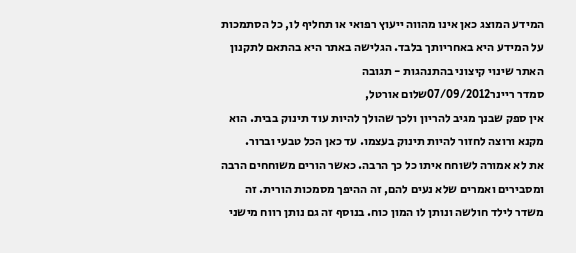המידע המוצג כאן אינו מהווה ייעוץ רפואי או תחליף לו, כל הסתמכות על המידע היא באחריותך בלבד. הגלישה באתר היא בהתאם לתקנון האתר שינוי קיצוני בהתנהגות - תגובה
סמדר ריינר07/09/2012שלום אורטל,
אין ספק שבנך מגיב להריון ולכך שהולך להיות עוד תינוק בבית. הוא מקנא ורוצה לחזור להיות תינוק בעצמו. עד כאן הכל טבעי וברור.
את לא אמורה לשוחח איתו כל כך הרבה. כאשר הורים משוחחים הרבה ומסבירים ואמרים שלא נעים להם, זה ההיפך מסמכות הורית. זה משדר לילד חולשה ונותן לו המון כוח. בנוסף זה גם נותן רווח מישני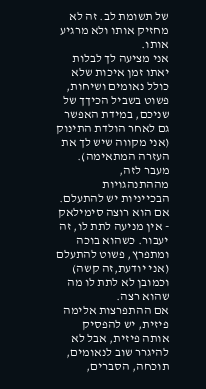של תשומת לב. זה לא מחזיק אותו ולא מרגיע אותו.
אני מציעה לך לבלות יאתו זמן איכות שלא כולל נאומים ושיחות, פשוט בשביל הכיךך של שניכם, במידת האפשר גם לאחר הולדת התינוק (אני מקווה שיש לך את העזרה המתאימה).
מעבר לזה, מההתנהגויות הבכייניות יש להתעלם. אם הוא רוצה סימילאק - אין מניעה לתת לו, זה יעבור. כשהוא בוכה ומתפרץ, פשוט להתעלם (אני יודעת,זה קשה) וכמובן לא לתת לו מה שהוא רצה.
אם ההתפרצות אלימה פיזית, יש להפסיק אותה פיזית, אבל לא להיגרר שוב לנאומים, תוכחה, הסברים,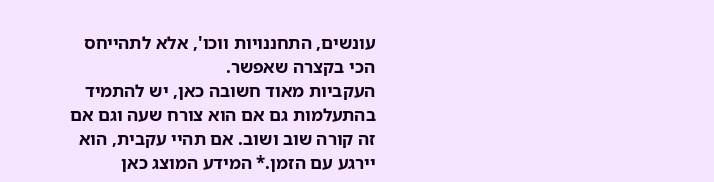עונשים, התחננויות ווכו', אלא לתהייחס הכי בקצרה שאפשר.
העקביות מאוד חשובה כאן, יש להתמיד בהתעלמות גם אם הוא צורח שעה וגם אם זה קורה שוב ושוב. אם תהיי עקבית, הוא יירגע עם הזמן.* המידע המוצג כאן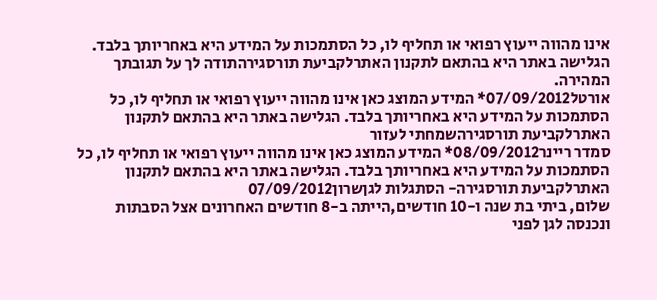אינו מהווה ייעוץ רפואי או תחליף לו, כל הסתמכות על המידע היא באחריותך בלבד. הגלישה באתר היא בהתאם לתקנון האתרלקביעת תורסגירהתודה לך על תגובתך המהירה.
אורטל07/09/2012* המידע המוצג כאן אינו מהווה ייעוץ רפואי או תחליף לו, כל הסתמכות על המידע היא באחריותך בלבד. הגלישה באתר היא בהתאם לתקנון האתרלקביעת תורסגירהשמחתי לעזור
סמדר ריינר08/09/2012* המידע המוצג כאן אינו מהווה ייעוץ רפואי או תחליף לו, כל הסתמכות על המידע היא באחריותך בלבד. הגלישה באתר היא בהתאם לתקנון האתרלקביעת תורסגירה- הסתגלות לגןשרון07/09/2012
שלום, ביתי בת שנה ו-10 חודשים,הייתה ב-8 חודשים האחרונים אצל הסבתות ונכנסה לגן לפני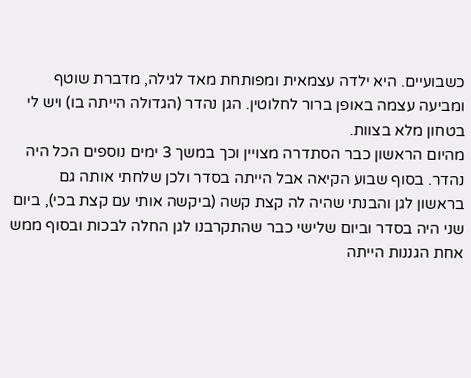כשבועיים. היא ילדה עצמאית ומפותחת מאד לגילה, מדברת שוטף ומביעה עצמה באופן ברור לחלוטין. הגן נהדר (הגדולה הייתה בו) ויש לי בטחון מלא בצוות.
מהיום הראשון כבר הסתדרה מצויין וכך במשך 3 ימים נוספים הכל היה נהדר. בסוף שבוע הקיאה אבל הייתה בסדר ולכן שלחתי אותה גם בראשון לגן והבנתי שהיה לה קצת קשה (ביקשה אותי עם קצת בכי), ביום שני היה בסדר וביום שלישי כבר שהתקרבנו לגן החלה לבכות ובסוף ממש אחת הגננות הייתה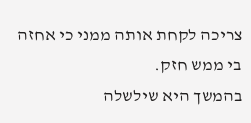צריכה לקחת אותה ממני כי אחזה בי ממש חזק.
בהמשך היא שילשלה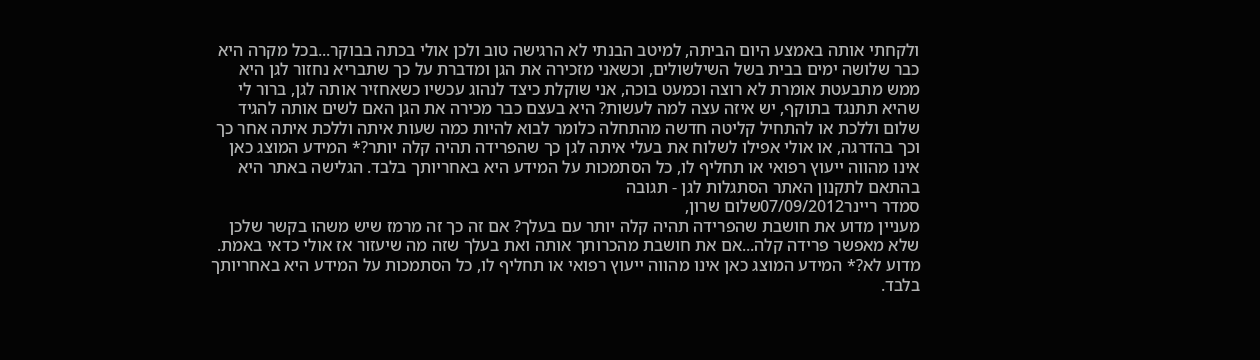ולקחתי אותה באמצע היום הביתה, למיטב הבנתי לא הרגישה טוב ולכן אולי בכתה בבוקר...בכל מקרה היא כבר שלושה ימים בבית בשל השילשולים, וכשאני מזכירה את הגן ומדברת על כך שתבריא נחזור לגן היא ממש מתבעטת אומרת לא רוצה וכמעט בוכה, אני שוקלת כיצד לנהוג עכשיו כשאחזיר אותה לגן, ברור לי שהיא תתנגד בתוקף, יש איזה עצה למה לעשות? היא בעצם כבר מכירה את הגן האם לשים אותה להגיד שלום וללכת או להתחיל קליטה חדשה מהתחלה כלומר לבוא להיות כמה שעות איתה וללכת איתה אחר כך וכך בהדרגה, או אולי אפילו לשלוח את בעלי איתה לגן כך שהפרידה תהיה קלה יותר?* המידע המוצג כאן אינו מהווה ייעוץ רפואי או תחליף לו, כל הסתמכות על המידע היא באחריותך בלבד. הגלישה באתר היא בהתאם לתקנון האתר הסתגלות לגן - תגובה
סמדר ריינר07/09/2012שלום שרון,
מעניין מדוע את חושבת שהפרידה תהיה קלה יותר עם בעלך? אם זה כך זה מרמז שיש משהו בקשר שלכן שלא מאפשר פרידה קלה...אם את חושבת מהכרותך אותה ואת בעלך שזה מה שיעזור אז אולי כדאי באמת. מדוע לא?* המידע המוצג כאן אינו מהווה ייעוץ רפואי או תחליף לו, כל הסתמכות על המידע היא באחריותך בלבד.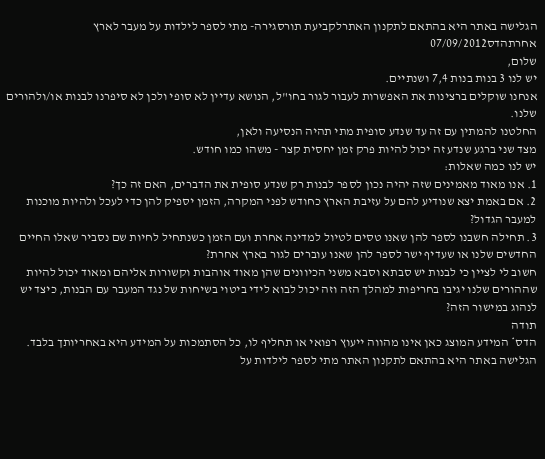הגלישה באתר היא בהתאם לתקנון האתרלקביעת תורסגירה- מתי לספר לילדות על מעבר לארץ אחרתהדס07/09/2012
שלום,
יש לנו 3 בנות בנות 7,4 ושנתיים.
אנחנו שוקלים ברצינות את האפשרות לעבור לגור בחו"ל, הנושא עדיין לא סופי ולכן לא סיפרנו לבנות או/ולהורים שלנו.
החלטנו להמתין עם זה עד שנדע סופית מתי תהיה הנסיעה ולאן,
מצד שני ברגע שנדע זה יכול להיות פרק זמן יחסית קצר - משהו כמו חודש.
יש לנו כמה שאלות:
1. אנו מאוד מאמינים שזה יהיה נכון לספר לבנות רק שנדע סופית את הדברים, האם זה כך?
2. אם באמת יצא שנודיע להם על עזיבת הארץ כחודש לפני המקרה, הזמן יספיק להן כדי לעכל ולהיות מוכנות למעבר הגדול?
3. תחילה חשבנו לספר להן שאנו טסים לטיול למדינה אחרת ועם הזמן כשנתחיל לחיות שם נסביר שאלו החיים החדשים שלנו או שעדיף ישר לספר להן שאנו עוברים לגור בארץ אחרת?
חשוב לי לציין כי לבנות יש סבתא וסבא משני הכיוונים שהן מאוד אוהבות וקשורות אליהם ומאוד יכול להיות שההורים שלנו יגיבו בחריפות למהלך הזה וזה יכול לבוא לידי ביטוי בשיחות של נגד המעבר עם הבנות, כיצד יש לנהוג במישור הזה?
תודה
הדס* המידע המוצג כאן אינו מהווה ייעוץ רפואי או תחליף לו, כל הסתמכות על המידע היא באחריותך בלבד. הגלישה באתר היא בהתאם לתקנון האתר מתי לספר לילדות על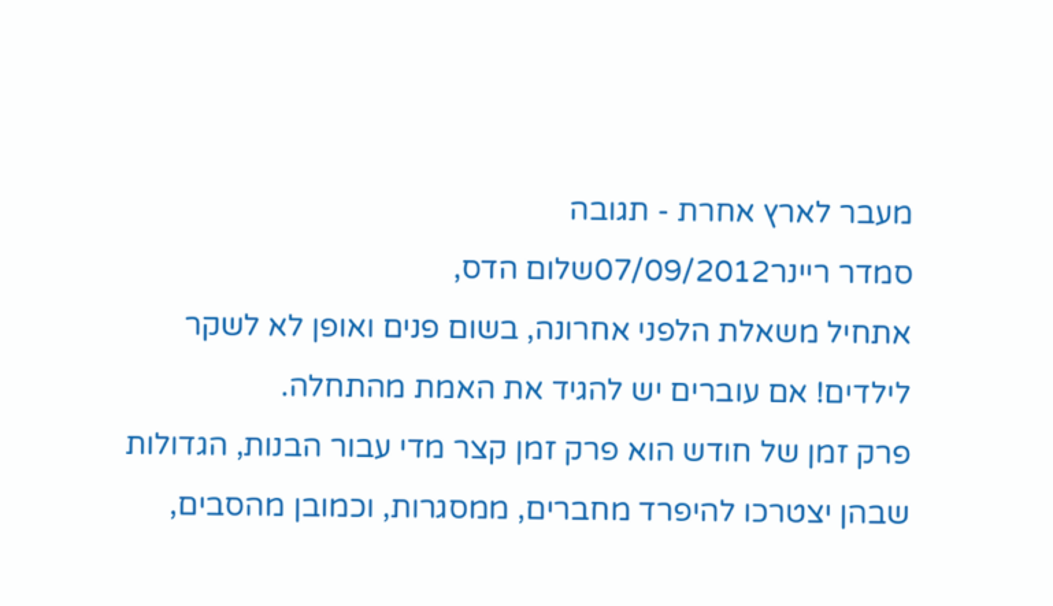מעבר לארץ אחרת - תגובה
סמדר ריינר07/09/2012שלום הדס,
אתחיל משאלת הלפני אחרונה, בשום פנים ואופן לא לשקר לילדים! אם עוברים יש להגיד את האמת מהתחלה.
פרק זמן של חודש הוא פרק זמן קצר מדי עבור הבנות, הגדולות שבהן יצטרכו להיפרד מחברים, ממסגרות, וכמובן מהסבים,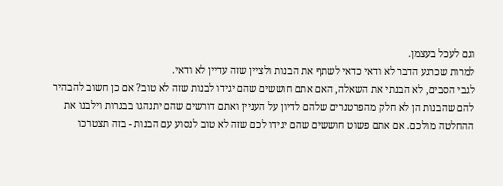וגם לעכל בעצמן.
למרות שכרגע הדבר לא ודאי כדאי לשתף את הבנות ולציין שזה עדיין לא ודאי.
לגבי הסבים, לא הבנתי את השאלה, האם אתם חוששים שהם יגידו לבנות שזה לא טוב? אם כן חשוב להבהיר להם שהבנות הן לא חלק מהפרטנרים שלהם לדיון על העניין ואתם דורשים שהם יתנהגו בבגרות וילבנו את ההחלטה מולכם. אם אתם פשוט חוששים שהם יגידו לכם שזה לא טוב לנסוע עם הבנות - בזה תצטרכו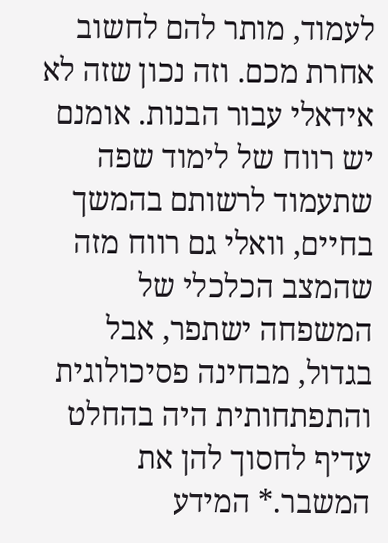לעמוד, מותר להם לחשוב אחרת מכם. וזה נכון שזה לא אידאלי עבור הבנות. אומנם יש רווח של לימוד שפה שתעמוד לרשותם בהמשך בחיים, וואלי גם רווח מזה שהמצב הכלכלי של המשפחה ישתפר, אבל בגדול, מבחינה פסיכולוגית והתפתחותית היה בהחלט עדיף לחסוך להן את המשבר.* המידע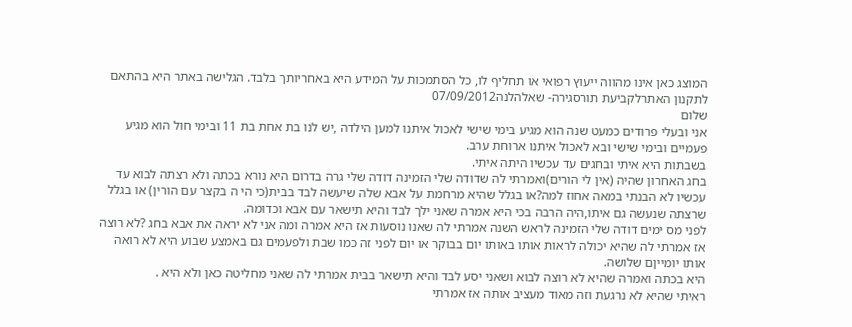המוצג כאן אינו מהווה ייעוץ רפואי או תחליף לו, כל הסתמכות על המידע היא באחריותך בלבד. הגלישה באתר היא בהתאם לתקנון האתרלקביעת תורסגירה- שאלהלנה07/09/2012
שלום
אני ובעלי פרודים כמעט שנה הוא מגיע בימי שישי לאכול איתנו למען הילדה ,יש לנו בת אחת בת 11 ובימי חול הוא מגיע פעמיים ובימי שישי ובא לאכול איתנו ארוחת ערב.
בשבתות היא איתי ובחגים עד עכשיו היתה איתי.
בחג האחרון שהיה (אין לי הורים)ואמרתי לה שדודה שלי הזמינה דודה שלי גרה בדרום היא נורא בכתה ולא רצתה לבוא עד עכשיו לא הבנתי במאה אחוז למה?או בגלל שהיא מרחמת על אבא שלה שיעשה לבד בבית(כי הי ה בקצר עם הורין) או בגלל שרצתה שנעשה גם איתו,היה הרבה בכי היא אמרה שאני ילך לבד והיא תישאר עם אבא וכדומה.
לפני מס ימים דודה שלי הזמינה לראש השנה אמרתי לה שאנו נוסעות אז היא אמרה ומה אני לא יראה את אבא בחג ?לא רוצה אז אמרתי לה שהיא יכולה לראות אותו באותו יום בבוקר או יום לפני זה כמו שבת ולפעמים גם באמצע שבוע היא לא רואה אותו יומייןם שלושה.
היא בכתה ואמרה שהיא לא רוצה לבוא ושאני יסע לבד והיא תישאר בבית אמרתי לה שאני מחליטה כאן ולא היא .
ראיתי שהיא לא נרגעת וזה מאוד מעציב אותה אז אמרתי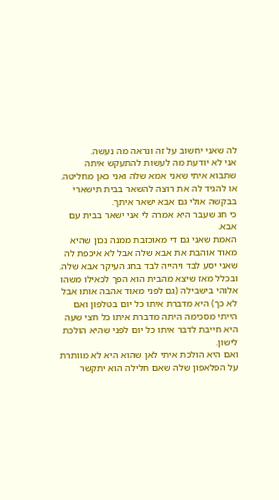לה שאני יחשוב על זה ונראה מה נעשה.
אני לא יודעת מה לעשות להתעקש איתה שתבוא איתי שאני אמא שלה ואני כאן מחליטה.
או להגיד לה את רוצה להשאר בבית תישארי בבקשה אולי גם אבא ישאר איתך.
כי חג שעבר היא אמרה לי אני ישאר בבית עם אבא.
האמת שאני גם די מאוכזבת ממנה נכון שהיא מאוד אוהבת את אבא שלה אבל לא איכפת לה שאני יסע לבד ויהייה לבד בחג העיקר אבא שלה.
ובכלל מאז שיצא מהבית הוא הפך לכאילו משהו אלוהי בישבילה (גם לפני מאוד אהבה אותו אבל לא כך) היא מדברת איתו כל יום בטלפון ואם הייתי מסכימה היתה מדברת איתו כל חצי שעה היא חייבת לדבר איתו כל יום לפני שהיא הולכת לישון.
ואם היא הולכת איתי לאן שהוא היא לא מוותרת על הפלאפון שלה שאם חלילה הוא יתקשר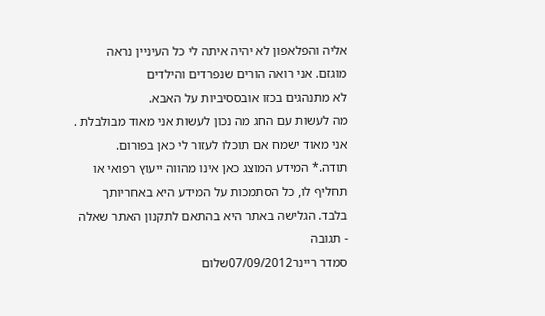אליה והפלאפון לא יהיה איתה לי כל העיניין נראה מוגזם. אני רואה הורים שנפרדים והילדים
לא מתנהגים בכזו אובססיביות על האבא.
מה לעשות עם החג מה נכון לעשות אני מאוד מבולבלת .
אני מאוד ישמח אם תוכלו לעזור לי כאן בפורום.
תודה.* המידע המוצג כאן אינו מהווה ייעוץ רפואי או תחליף לו, כל הסתמכות על המידע היא באחריותך בלבד. הגלישה באתר היא בהתאם לתקנון האתר שאלה - תגובה
סמדר ריינר07/09/2012שלום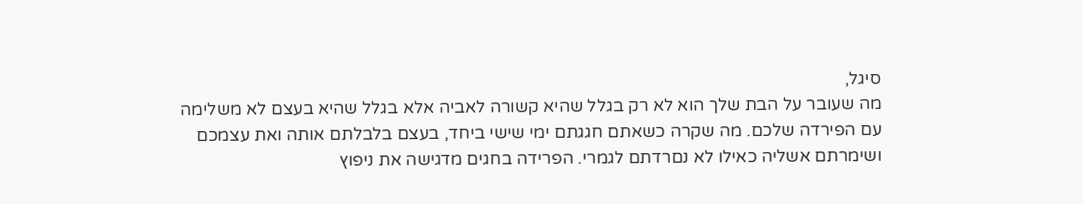סיגל,
מה שעובר על הבת שלך הוא לא רק בגלל שהיא קשורה לאביה אלא בגלל שהיא בעצם לא משלימה עם הפירדה שלכם. מה שקרה כשאתם חגגתם ימי שישי ביחד, בעצם בלבלתם אותה ואת עצמכם ושימרתם אשליה כאילו לא נםרדתם לגמרי. הפרידה בחגים מדגישה את ניפוץ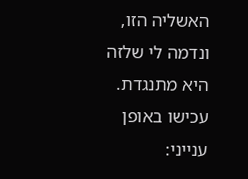האשליה הזו, ונדמה לי שלזה היא מתנגדת. עכישו באופן ענייני: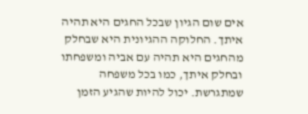אים שום הגיון שבכל החגים היא תהיה איתך. החלוקה ההגיונית היא שבחלק מהחגים היא תהיה עם אביה ומשפחתו ובחלק איתך, כמו בכל משפחה שמתגרשת. יכול להיות שהגיע הזמן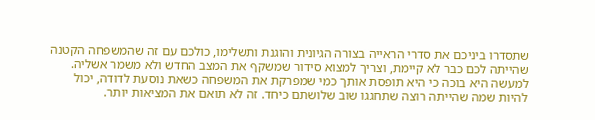שתסדרו ביניכם את סדרי הראייה בצורה הגיונית והוגנת ותשלימו, כולכם עם זה שהמשפחה הקטנה שהייתה לכם כבר לא קיימת, וצריך למצוא סידור שמשקף את המצב החדש ולא משמר אשליה. למעשה היא בוכה כי היא תופסת אותך כמי שמפרקת את המשפחה כשאת נוסעת לדודה, יכול להיות שמה שהייתה רוצה שתחגגו שוב שלושתם כיחד. זה לא תואם את המציאות יותר.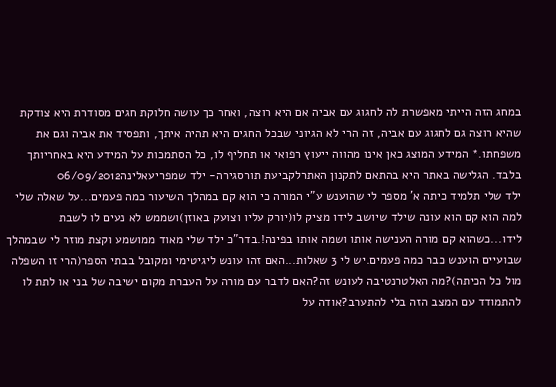במחג הזה הייתי מאפשרת לה לחגוג עם אביה אם היא רוצה, ואחר כך עושה חלוקת חגים מסודרת היא צודקת שהיא רוצה גם לחגוג עם אביה, זה הרי לא הגיוני שבכל החגים היא תהיה איתך, ותפסיד את אביה וגם את משפחתו.* המידע המוצג כאן אינו מהווה ייעוץ רפואי או תחליף לו, כל הסתמכות על המידע היא באחריותך בלבד. הגלישה באתר היא בהתאם לתקנון האתרלקביעת תורסגירה- ילד שמפריעאלינה06/09/2012
ילד שלי תלמיד כיתה א' מספר לי שהוענש ע"י המורה כי הוא קם במהלך השיעור כמה פעמים...על שאלה שלי למה הוא קם הוא עונה שילד שיושב לידו מציק לו(יורק עליו וצועק באוזן)ושממש לא נעים לו לשבת לידו...כשהוא קם מורה הענישה אותו ושמה אותו בפינה!.בדר"כ ילד שלי מאוד ממושמע וקצת מוזר לי שבמהלך שבועיים הוענש כבר כמה פעמים.יש לי 3 שאלות...האם זהו עונש ליגיטימי ומקובל בבתי הספר(הרי זו השפלה מול כל הכיתה)?מה האלטרנטיבה לעונש זה?האם לדבר עם מורה על העברת מקום ישיבה של בני או לתת לו להתמודד עם המצב הזה בלי להתערב?אודה על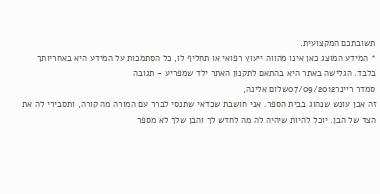תשובתכם המקצועית.
* המידע המוצג כאן אינו מהווה ייעוץ רפואי או תחליף לו, כל הסתמכות על המידע היא באחריותך בלבד. הגלישה באתר היא בהתאם לתקנון האתר ילד שמפריע - תגובה
סמדר ריינר07/09/2012שלום אלינה,
זה אכן עונש שנהוג בבית הספר. אני חושבת שכדאי שתנסי לברר עם המורה מה קורה, ותסבירי לה את הצד של הבן. יוכל להיות שיהיה לה מה לחדש לך והבן שלך לא מספר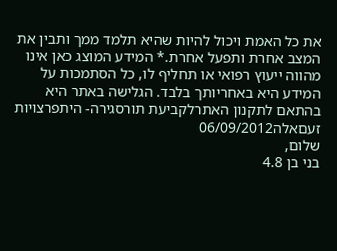את כל האמת ויכול להיות שהיא תלמד ממך ותבין את המצב אחרת ותפעל אחרת.* המידע המוצג כאן אינו מהווה ייעוץ רפואי או תחליף לו, כל הסתמכות על המידע היא באחריותך בלבד. הגלישה באתר היא בהתאם לתקנון האתרלקביעת תורסגירה- היתפרצויות זעםאלה06/09/2012
שלום,
בני בן 4.8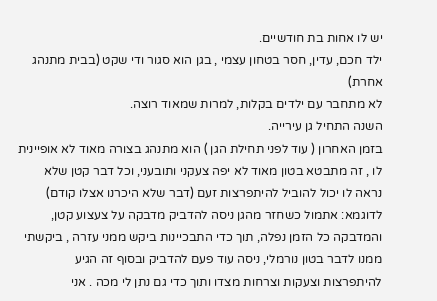יש לו אחות בת חודשיים.
ילד חכם, עדין, חסר בטחון עצמי , בגן הוא סגור ודי שקט (בבית מתנהג אחרת)
לא מתחבר עם ילדים בקלות, למרות שמאוד רוצה.
השנה התחיל גן עירייה.
בזמן האחרון ( עוד לפני תחילת הגן ) הוא מתנהג בצורה מאוד לא אופיינית לו , זה מתבטא בטון מאוד לא יפה צעקני ותובעני, וכל דבר קטן שלא נראה לו יכול להוביל להיתפרצות זעם (דבר שלא היכרנו אצלו קודם)
לדוגמא: אתמול כשחזר מהגן ניסה להדביק מדבקה על צעצוע קטן, והמדבקה כל הזמן נפלה, תוך כדי התבכיינות ביקש ממני עזרה , ביקשתי ממנו לדבר בטון נורמלי, ניסה עוד פעם להדביק ובסוף זה הגיע להיתפרצות וצעקות וצרחות מצדו ותוך כדי גם נתן לי מכה . אני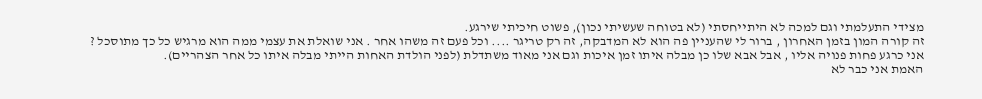מצידי התעלמתי וגם למכה לא היתייחסתי (לא בטוחה שעשיתי נכון), פשוט חיכיתי שירגע.
זה קורה המון בזמן האחרון , ברור לי שהעניין פה הוא לא המדבקה, זה רק טריגר .... וכל פעם זה משהו אחר . אני שואלת את עצמי ממה הוא מרגיש כל כך מתוסכל ?
אני כרגע פחות פנויה אליו , אבל אבא שלו כן מבלה איתו זמן איכות וגם אני מאוד משתדלת (לפני הולדת האחות הייתי מבלה איתו כל אחר הצהריים).
האמת אני כבר לא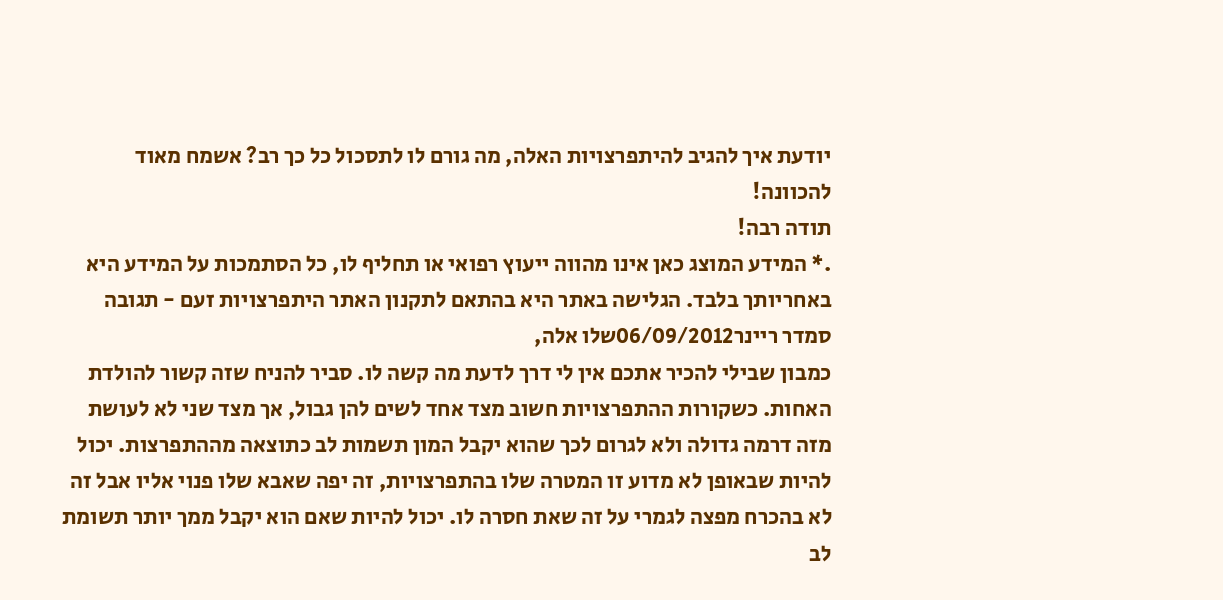יודעת איך להגיב להיתפרצויות האלה, מה גורם לו לתסכול כל כך רב? אשמח מאוד להכוונה!
תודה רבה!
.* המידע המוצג כאן אינו מהווה ייעוץ רפואי או תחליף לו, כל הסתמכות על המידע היא באחריותך בלבד. הגלישה באתר היא בהתאם לתקנון האתר היתפרצויות זעם - תגובה
סמדר ריינר06/09/2012שלו אלה,
כמבון שבילי להכיר אתכם אין לי דרך לדעת מה קשה לו. סביר להניח שזה קשור להולדת האחות. כשקורות ההתפרצויות חשוב מצד אחד לשים להן גבול, אך מצד שני לא לעושת מזה דרמה גדולה ולא לגרום לכך שהוא יקבל המון תשמות לב כתוצאה מההתפרצות. יכול להיות שבאופן לא מדוע זו המטרה שלו בהתפרצויות, זה יפה שאבא שלו פנוי אליו אבל זה לא בהכרח מפצה לגמרי על זה שאת חסרה לו. יכול להיות שאם הוא יקבל ממך יותר תשומת לב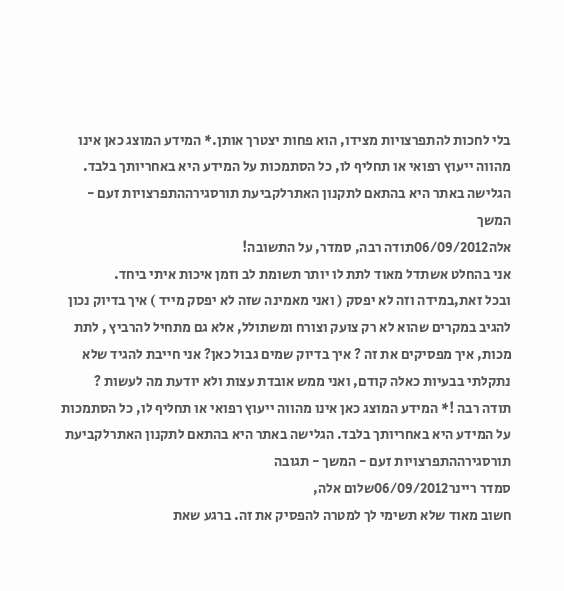בלי לחכות להתפרצויות מצידו, הוא פחות יצטרך אותן.* המידע המוצג כאן אינו מהווה ייעוץ רפואי או תחליף לו, כל הסתמכות על המידע היא באחריותך בלבד. הגלישה באתר היא בהתאם לתקנון האתרלקביעת תורסגירההתפרצויות זעם - המשך
אלה06/09/2012תודה רבה, סמדר, על התשובה!
אני בהחלט אשתדל מאוד לתת לו יותר תשומת לב וזמן איכות איתי ביחד.
ובכל זאת,במידה וזה לא יפסק ( ואני מאמינה שזה לא יפסק מייד ) איך בדיוק נכון להגיב במקרים שהוא לא רק צועק וצורח ומשתולל, אלא גם מתחיל להרביץ , לתת מכות, איך מפסיקים את זה ? איך בדיוק שמים גבול כאן? אני חייבת להגיד שלא נתקלתי בבעיות כאלה קודם, ואני ממש אובדת עצות ולא יודעת מה לעשות ?
תודה רבה !* המידע המוצג כאן אינו מהווה ייעוץ רפואי או תחליף לו, כל הסתמכות על המידע היא באחריותך בלבד. הגלישה באתר היא בהתאם לתקנון האתרלקביעת תורסגירההתפרצויות זעם - המשך - תגובה
סמדר ריינר06/09/2012שלום אלה,
חשוב מאוד שלא תשימי לך למטרה להפסיק את זה. ברגע שאת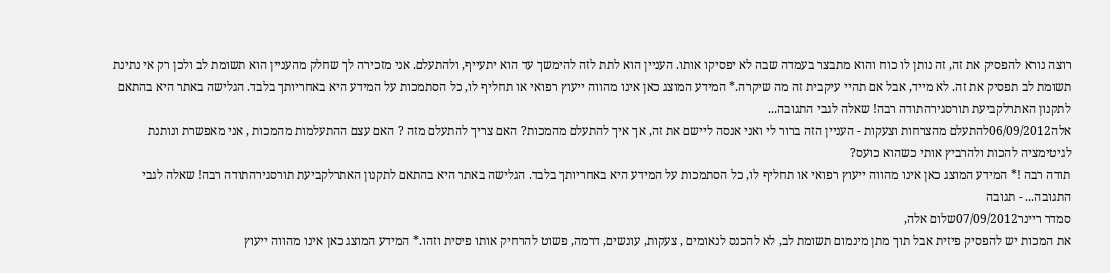רוצה נורא להפסיק את זה, זה נותן לו כוח והוא מתבצר בעמדה שבה לא יפסיקו אותו. העניין הוא לתת לזה להימשך עד הוא יתעייף, ולהתעלם. אני מזכירה לך שחלק מהעניין הוא תשומת לב ולכן רק אי נתינת תשומת לב תפסיק את זה. לא מייד, אבל אם תהיי עיקבית זה מה שיקרה.* המידע המוצג כאן אינו מהווה ייעוץ רפואי או תחליף לו, כל הסתמכות על המידע היא באחריותך בלבד. הגלישה באתר היא בהתאם לתקנון האתרלקביעת תורסגירהתודה רבה! שאלה לגבי התגובה...
אלה06/09/2012להתעלם מהצרחות וצעקות - העניין הזה ברור לי ואני אנסה ליישם את זה, אך איך להתעלם מהמכות? האם צריך להתעלם מזה ? האם עצם ההתעלמות מהמכות , אני מאפשרת ונותנת לגיטימציה להכות ולהרביץ אותי כשהוא כועס?
תודה רבה !* המידע המוצג כאן אינו מהווה ייעוץ רפואי או תחליף לו, כל הסתמכות על המידע היא באחריותך בלבד. הגלישה באתר היא בהתאם לתקנון האתרלקביעת תורסגירהתודה רבה! שאלה לגבי התגובה... - תגובה
סמדר ריינר07/09/2012שלום אלה,
את המכות יש להפסיק פיזית אבל תוך מתן מינמום תשומת לב, לא להכנס לנאומים , צעקות, עונשים, דרמה, פשוט להרחיק אותו פיסית וזהו.* המידע המוצג כאן אינו מהווה ייעוץ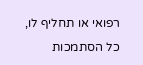רפואי או תחליף לו, כל הסתמכות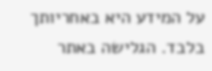על המידע היא באחריותך בלבד. הגלישה באתר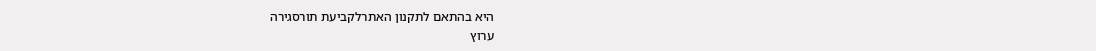היא בהתאם לתקנון האתרלקביעת תורסגירה
ערוץ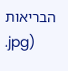הבריאות
.jpg)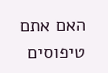האם אתם טיפוסים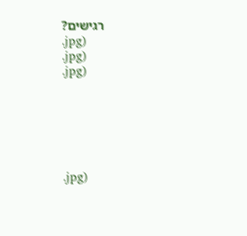רגישים?
.jpg)
.jpg)
.jpg)






.jpg)